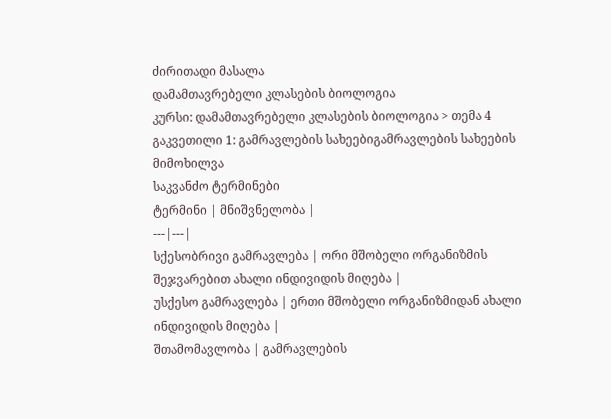ძირითადი მასალა
დამამთავრებელი კლასების ბიოლოგია
კურსი: დამამთავრებელი კლასების ბიოლოგია > თემა 4
გაკვეთილი 1: გამრავლების სახეებიგამრავლების სახეების მიმოხილვა
საკვანძო ტერმინები
ტერმინი | მნიშვნელობა |
---|---|
სქესობრივი გამრავლება | ორი მშობელი ორგანიზმის შეჯვარებით ახალი ინდივიდის მიღება |
უსქესო გამრავლება | ერთი მშობელი ორგანიზმიდან ახალი ინდივიდის მიღება |
შთამომავლობა | გამრავლების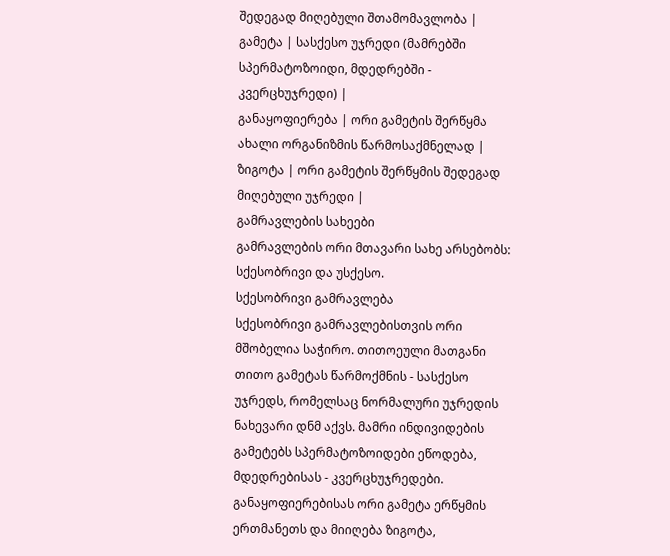შედეგად მიღებული შთამომავლობა |
გამეტა | სასქესო უჯრედი (მამრებში სპერმატოზოიდი, მდედრებში - კვერცხუჯრედი) |
განაყოფიერება | ორი გამეტის შერწყმა ახალი ორგანიზმის წარმოსაქმნელად |
ზიგოტა | ორი გამეტის შერწყმის შედეგად მიღებული უჯრედი |
გამრავლების სახეები
გამრავლების ორი მთავარი სახე არსებობს: სქესობრივი და უსქესო.
სქესობრივი გამრავლება
სქესობრივი გამრავლებისთვის ორი მშობელია საჭირო. თითოეული მათგანი თითო გამეტას წარმოქმნის - სასქესო უჯრედს, რომელსაც ნორმალური უჯრედის ნახევარი დნმ აქვს. მამრი ინდივიდების გამეტებს სპერმატოზოიდები ეწოდება, მდედრებისას - კვერცხუჯრედები.
განაყოფიერებისას ორი გამეტა ერწყმის ერთმანეთს და მიიღება ზიგოტა,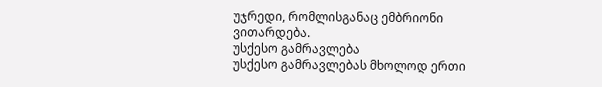უჯრედი, რომლისგანაც ემბრიონი ვითარდება.
უსქესო გამრავლება
უსქესო გამრავლებას მხოლოდ ერთი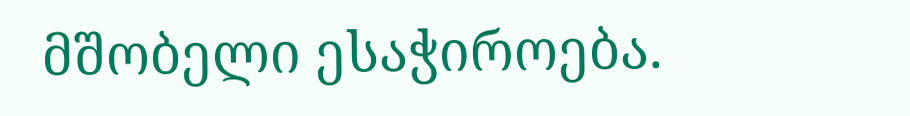მშობელი ესაჭიროება.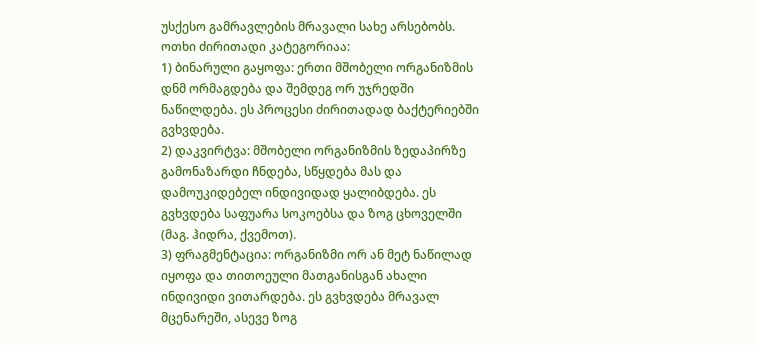უსქესო გამრავლების მრავალი სახე არსებობს. ოთხი ძირითადი კატეგორიაა:
1) ბინარული გაყოფა: ერთი მშობელი ორგანიზმის დნმ ორმაგდება და შემდეგ ორ უჯრედში ნაწილდება. ეს პროცესი ძირითადად ბაქტერიებში გვხვდება.
2) დაკვირტვა: მშობელი ორგანიზმის ზედაპირზე გამონაზარდი ჩნდება, სწყდება მას და დამოუკიდებელ ინდივიდად ყალიბდება. ეს გვხვდება საფუარა სოკოებსა და ზოგ ცხოველში (მაგ. ჰიდრა, ქვემოთ).
3) ფრაგმენტაცია: ორგანიზმი ორ ან მეტ ნაწილად იყოფა და თითოეული მათგანისგან ახალი ინდივიდი ვითარდება. ეს გვხვდება მრავალ მცენარეში, ასევე ზოგ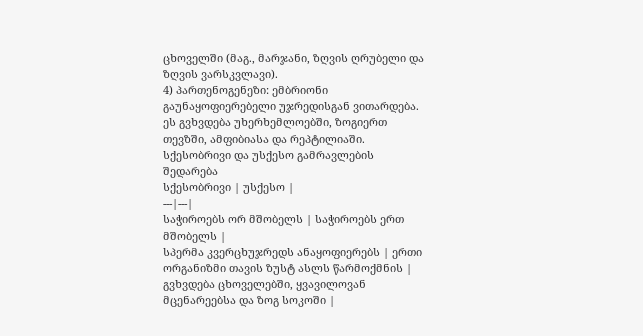ცხოველში (მაგ., მარჯანი, ზღვის ღრუბელი და ზღვის ვარსკვლავი).
4) პართენოგენეზი: ემბრიონი გაუნაყოფიერებელი უჯრედისგან ვითარდება. ეს გვხვდება უხერხემლოებში, ზოგიერთ თევზში, ამფიბიასა და რეპტილიაში.
სქესობრივი და უსქესო გამრავლების შედარება
სქესობრივი | უსქესო |
---|---|
საჭიროებს ორ მშობელს | საჭიროებს ერთ მშობელს |
სპერმა კვერცხუჯრედს ანაყოფიერებს | ერთი ორგანიზმი თავის ზუსტ ასლს წარმოქმნის |
გვხვდება ცხოველებში, ყვავილოვან მცენარეებსა და ზოგ სოკოში |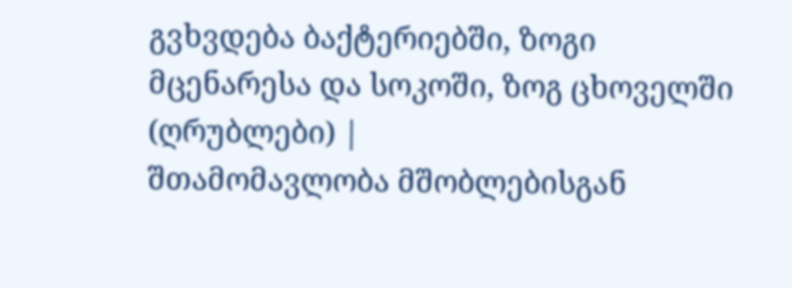გვხვდება ბაქტერიებში, ზოგი მცენარესა და სოკოში, ზოგ ცხოველში (ღრუბლები) |
შთამომავლობა მშობლებისგან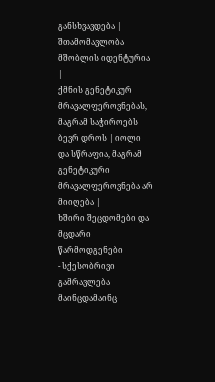განსხვავდება | შთამომავლობა მშობლის იდენტურია |
ქმნის გენეტიკურ მრავალფეროვნებას, მაგრამ საჭიროებს ბევრ დროს | იოლი და სწრაფია, მაგრამ გენეტიკური მრავალფეროვნება არ მიიღება |
ხშირი შეცდომები და მცდარი წარმოდგენები
- სქესობრივი გამრავლება მაინცდამაინც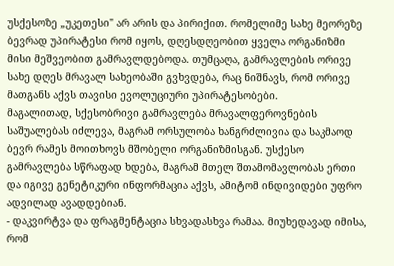უსქესოზე „უკეთესი" არ არის და პირიქით. რომელიმე სახე მეორეზე ბევრად უპირატესი რომ იყოს, დღესდღეობით ყველა ორგანიზმი მისი მეშვეობით გამრავლდებოდა. თუმცაღა, გამრავლების ორივე სახე დღეს მრავალ სახეობაში გვხვდება, რაც ნიშნავს, რომ ორივე მათგანს აქვს თავისი ევოლუციური უპირატესობები.
მაგალითად, სქესობრივი გამრავლება მრავალფეროვნების საშუალებას იძლევა, მაგრამ ორსულობა ხანგრძლივია და საკმაოდ ბევრ რამეს მოითხოვს მშობელი ორგანიზმისგან. უსქესო გამრავლება სწრაფად ხდება, მაგრამ მთელ შთამომავლობას ერთი და იგივე გენეტიკური ინფორმაცია აქვს, ამიტომ ინდივიდები უფრო ადვილად ავადდებიან.
- დაკვირტვა და ფრაგმენტაცია სხვადასხვა რამაა. მიუხედავად იმისა, რომ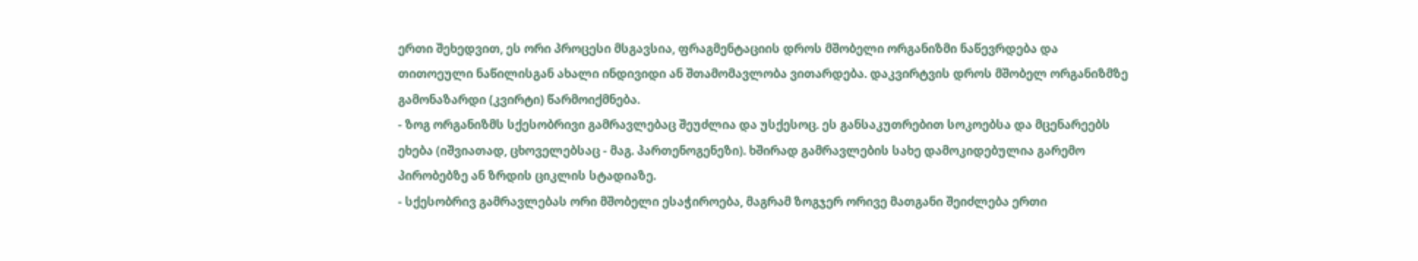ერთი შეხედვით, ეს ორი პროცესი მსგავსია, ფრაგმენტაციის დროს მშობელი ორგანიზმი ნაწევრდება და თითოეული ნაწილისგან ახალი ინდივიდი ან შთამომავლობა ვითარდება. დაკვირტვის დროს მშობელ ორგანიზმზე გამონაზარდი (კვირტი) წარმოიქმნება.
- ზოგ ორგანიზმს სქესობრივი გამრავლებაც შეუძლია და უსქესოც. ეს განსაკუთრებით სოკოებსა და მცენარეებს ეხება (იშვიათად, ცხოველებსაც - მაგ. პართენოგენეზი). ხშირად გამრავლების სახე დამოკიდებულია გარემო პირობებზე ან ზრდის ციკლის სტადიაზე.
- სქესობრივ გამრავლებას ორი მშობელი ესაჭიროება, მაგრამ ზოგჯერ ორივე მათგანი შეიძლება ერთი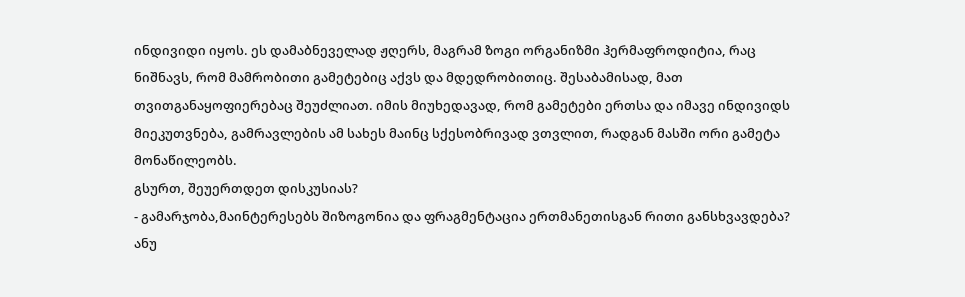ინდივიდი იყოს. ეს დამაბნეველად ჟღერს, მაგრამ ზოგი ორგანიზმი ჰერმაფროდიტია, რაც ნიშნავს, რომ მამრობითი გამეტებიც აქვს და მდედრობითიც. შესაბამისად, მათ თვითგანაყოფიერებაც შეუძლიათ. იმის მიუხედავად, რომ გამეტები ერთსა და იმავე ინდივიდს მიეკუთვნება, გამრავლების ამ სახეს მაინც სქესობრივად ვთვლით, რადგან მასში ორი გამეტა მონაწილეობს.
გსურთ, შეუერთდეთ დისკუსიას?
- გამარჯობა,მაინტერესებს შიზოგონია და ფრაგმენტაცია ერთმანეთისგან რითი განსხვავდება? ანუ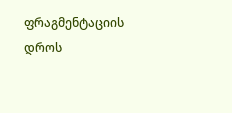ფრაგმენტაციის დროს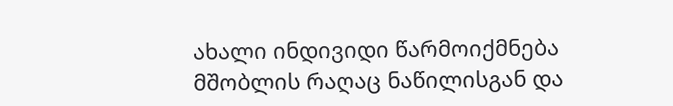ახალი ინდივიდი წარმოიქმნება მშობლის რაღაც ნაწილისგან და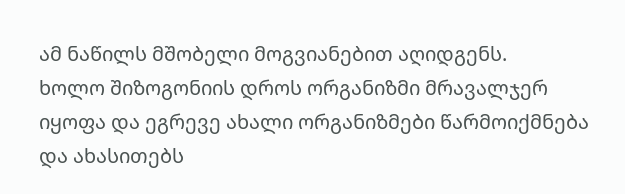ამ ნაწილს მშობელი მოგვიანებით აღიდგენს.
ხოლო შიზოგონიის დროს ორგანიზმი მრავალჯერ იყოფა და ეგრევე ახალი ორგანიზმები წარმოიქმნება და ახასითებს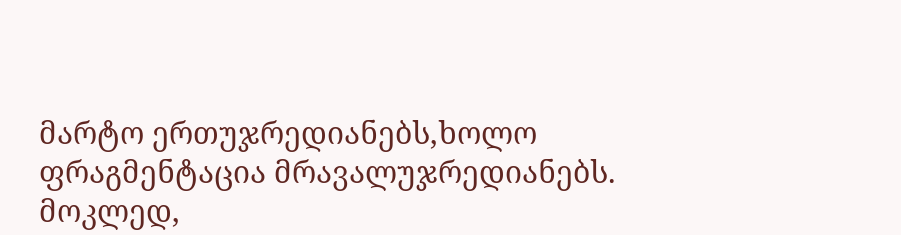მარტო ერთუჯრედიანებს,ხოლო ფრაგმენტაცია მრავალუჯრედიანებს.
მოკლედ,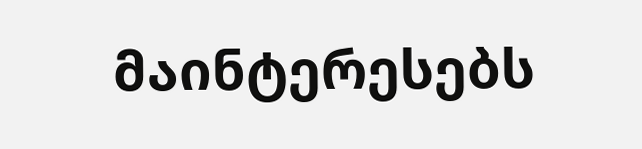მაინტერესებს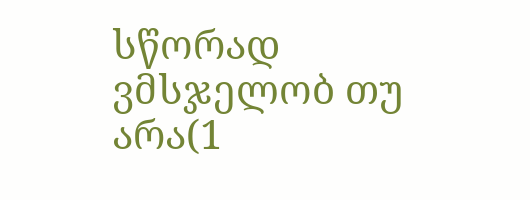სწორად ვმსჯელობ თუ არა(1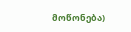მოწონება)